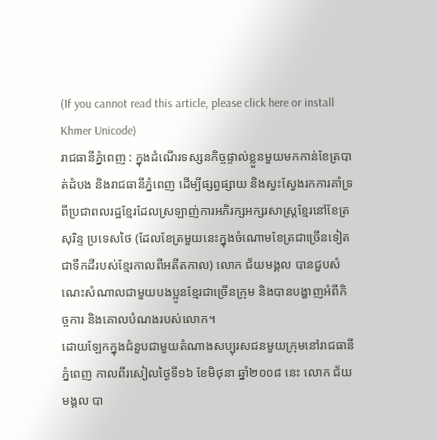(If you cannot read this article, please click here or install Khmer Unicode)
រាជធានីភ្នំពេញ : ក្នុងដំណើរទស្សនកិច្ចផ្ទាល់ខ្លួនមួយមកកាន់ខែត្របាត់ដំបង និងរាជធានីភ្នំពេញ ដើម្បីផ្សព្វផ្សាយ និងស្វះស្វែងរកការគាំទ្រពីប្រជាពលរដ្ឋខ្មែរដែលស្រឡាញ់ការអភិរក្សអក្សរសាស្ត្រខ្មែរនៅខែត្រសុរិន្ទ ប្រទេសថៃ (ដែលខែត្រមួយនេះក្នុងចំណោមខែត្រជាច្រើនទៀតជាទឹកដីរបស់ខ្មែរកាលពីអតីតកាល) លោក ជ័យមង្គល បានជួបសំណេះសំណាលជាមួយបងប្អូនខ្មែរជាច្រើនក្រុម និងបានបង្ហាញអំពីកិច្ចការ និងគោលបំណងរបស់លោក។
ដោយឡែកក្នុងជំនួបជាមួយតំណាងសប្បុរសជនមួយក្រុមនៅរាជធានីភ្នំពេញ កាលពីរសៀលថ្ងៃទី១៦ ខែមិថុនា ឆ្នាំ២០០៨ នេះ លោក ជ័យមង្គល បា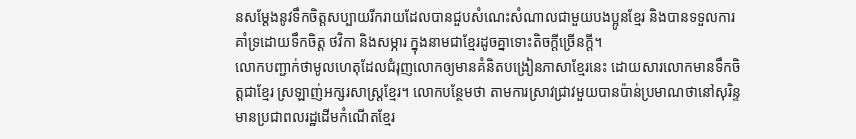នសម្តែងនូវទឹកចិត្តសប្បាយរីករាយដែលបានជួបសំណេះសំណាលជាមួយបងប្អូនខ្មែរ និងបានទទួលការគាំទ្រដោយទឹកចិត្ត ថវិកា និងសម្ភារ ក្នុងនាមជាខ្មែរដូចគ្នាទោះតិចក្តីច្រើនក្តី។
លោកបញ្ជាក់ថាមូលហេតុដែលជំរុញលោកឲ្យមានគំនិតបង្រៀនភាសាខ្មែរនេះ ដោយសារលោកមានទឹកចិត្តជាខ្មែរ ស្រឡាញ់អក្សរសាស្ត្រខ្មែរ។ លោកបន្ថែមថា តាមការស្រាវជ្រាវមួយបានប៉ាន់ប្រមាណថានៅសុរិន្ទមានប្រជាពលរដ្ឋដើមកំណើតខ្មែរ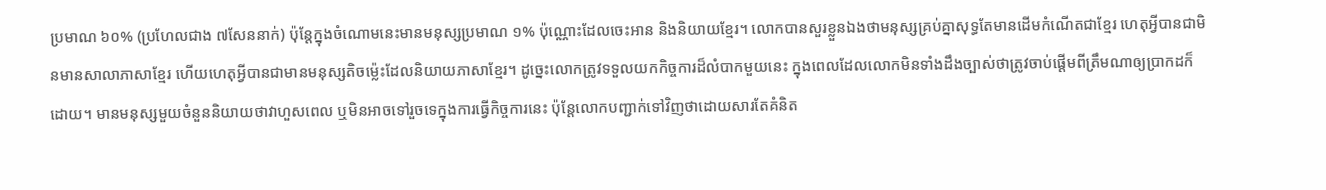ប្រមាណ ៦០% (ប្រហែលជាង ៧សែននាក់) ប៉ុន្តែក្នុងចំណោមនេះមានមនុស្សប្រមាណ ១% ប៉ុណ្ណោះដែលចេះអាន និងនិយាយខ្មែរ។ លោកបានសួរខ្លួនឯងថាមនុស្សគ្រប់គ្នាសុទ្ធតែមានដើមកំណើតជាខ្មែរ ហេតុអ្វីបានជាមិនមានសាលាភាសាខ្មែរ ហើយហេតុអ្វីបានជាមានមនុស្សតិចម្ល៉េះដែលនិយាយភាសាខ្មែរ។ ដូច្នេះលោកត្រូវទទួលយកកិច្ចការដ៏លំបាកមួយនេះ ក្នុងពេលដែលលោកមិនទាំងដឹងច្បាស់ថាត្រូវចាប់ផ្តើមពីត្រឹមណាឲ្យប្រាកដក៏ដោយ។ មានមនុស្សមួយចំនួននិយាយថាវាហួសពេល ឬមិនអាចទៅរួចទេក្នុងការធ្វើកិច្ចការនេះ ប៉ុន្តែលោកបញ្ជាក់ទៅវិញថាដោយសារតែគំនិត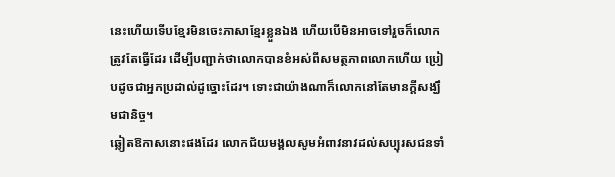នេះហើយទើបខ្មែរមិនចេះភាសាខ្មែរខ្លួនឯង ហើយបើមិនអាចទៅរួចក៏លោកត្រូវតែធ្វើដែរ ដើម្បីបញ្ជាក់ថាលោកបានខំអស់ពីសមត្ថភាពលោកហើយ ប្រៀបដូចជាអ្នកប្រដាល់ដូច្នោះដែរ។ ទោះជាយ៉ាងណាក៏លោកនៅតែមានក្តីសង្ឃឹមជានិច្ច។
ឆ្លៀតឱកាសនោះផងដែរ លោកជ័យមង្គលសូមអំពាវនាវដល់សប្បុរសជនទាំ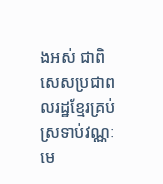ងអស់ ជាពិសេសប្រជាពលរដ្ឋខ្មែរគ្រប់ស្រទាប់វណ្ណៈ មេ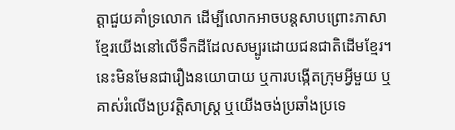ត្តាជួយគាំទ្រលោក ដើម្បីលោកអាចបន្តសាបព្រោះភាសាខ្មែរយើងនៅលើទឹកដីដែលសម្បូរដោយជនជាតិដើមខ្មែរ។ នេះមិនមែនជារឿងនយោបាយ ឬការបង្កើតក្រុមអ្វីមួយ ឬគាស់រំលើងប្រវត្តិសាស្ត្រ ឬយើងចង់ប្រឆាំងប្រទេ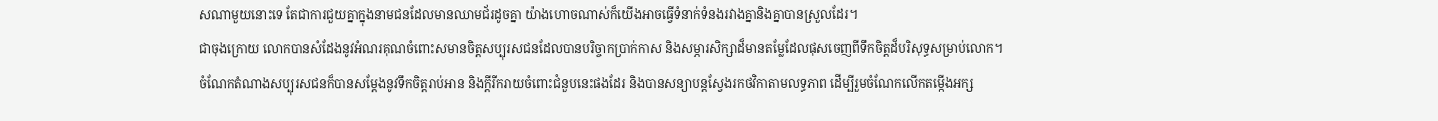សណាមួយនោះទេ តែជាការជួយគ្នាក្នុងនាមជនដែលមានឈាមជ័រដូចគ្នា យ៉ាងហោចណាស់ក៏យើងអាចធ្វើទំនាក់ទំនងរវាងគ្នានិងគ្នាបានស្រួលដែរ។
ជាចុងក្រោយ លោកបានសំដែងនូវអំណរគុណចំពោះសមានចិត្តសប្បុរសជនដែលបានបរិច្ចាកប្រាក់កាស និងសម្ភារសិក្សាដ៏មានតម្លែដែលផុសចេញពីទឹកចិត្តដ៏បរិសុទ្ធសម្រាប់លោក។
ចំណែកតំណាងសប្បុរសជនក៏បានសម្តែងនូវទឹកចិត្តរាប់អាន និងក្តីរីករាយចំពោះជំនួបនេះផងដែរ និងបានសន្យាបន្តស្វែងរកថវិកាតាមលទ្ធភាព ដើម្បីរួមចំណែកលើកតម្កើងអក្ស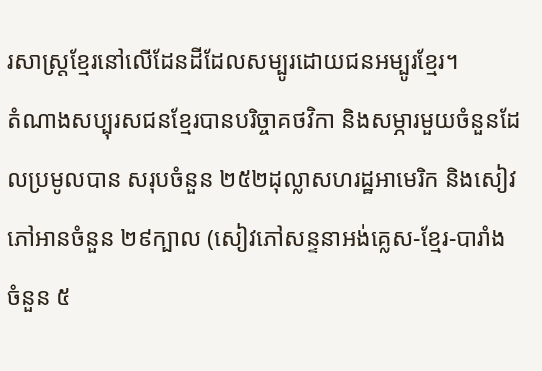រសាស្ត្រខ្មែរនៅលើដែនដីដែលសម្បូរដោយជនអម្បូរខ្មែរ។
តំណាងសប្បុរសជនខ្មែរបានបរិច្ចាគថវិកា និងសម្ភារមួយចំនួនដែលប្រមូលបាន សរុបចំនួន ២៥២ដុល្លាសហរដ្ឋអាមេរិក និងសៀវភៅអានចំនួន ២៩ក្បាល (សៀវភៅសន្ទនាអង់គ្លេស-ខ្មែរ-បារាំង ចំនួន ៥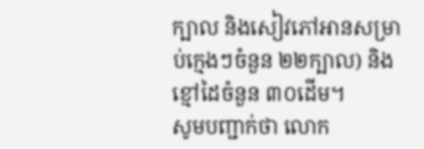ក្បាល និងសៀវភៅអានសម្រាប់ក្មេងៗចំនួន ២២ក្បាល) និងខ្មៅដៃចំនួន ៣០ដើម។
សូមបញ្ជាក់ថា លោក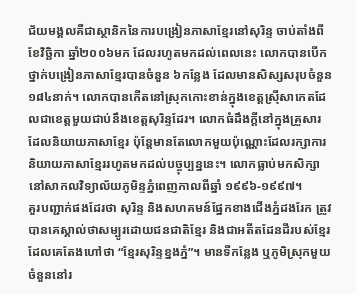ជ័យមង្គលគឺជាស្ថានិកនៃការបង្រៀនភាសាខ្មែរនៅសុរិន្ទ ចាប់តាំងពីខែវិច្ឆិកា ឆ្នាំ២០០៦មក ដែលរហូតមកដល់ពេលនេះ លោកបានបើកថ្នាក់បង្រៀនភាសាខ្មែរបានចំនួន ៦កន្លែង ដែលមានសិស្សសរុបចំនួន ១៨៤នាក់។ លោកបានកើតនៅស្រុកកោះខាន់ក្នុងខេត្តស្រ៊ីសាកេតដែលជាខេត្តមួយជាប់នឹងខេត្តសុរិន្ទដែរ។ លោកធំដឹងក្តីនៅក្នុងគ្រួសារដែលនិយាយភាសាខ្មែរ ប៉ុន្តែមានតែលោកមួយប៉ុណ្ណោះដែលរក្សាការនិយាយភាសាខ្មែររហូតមកដល់បច្ចុប្បន្ននេះ។ លោកធ្លាប់មកសិក្សានៅសាកលវិទ្យាល័យភូមិន្ទភ្នំពេញកាលពីឆ្នាំ ១៩៩៦-១៩៩៧។
គួរបញ្ជាក់ផងដែរថា សុរិន្ទ និងសហគមន៍ផ្នែកខាងជើងភ្នំដងរែក ត្រូវបានគេស្គាល់ថាសម្បូរដោយជនជាតិខ្មែរ និងជាអតីតដែនដីរបស់ខ្មែរ ដែលគេតែងហៅថា “ខ្មែរសុរិន្ទខ្នងភ្នំ”។ មានទីកន្លែង ឬភូមិស្រុកមួយចំនួននៅរ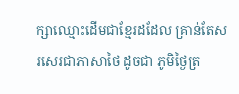ក្សាឈ្មោះដើមជាខ្មែរដដែល គ្រាន់តែសរសេរជាភាសាថៃ ដូចជា ភូមិថ្ងៃត្រ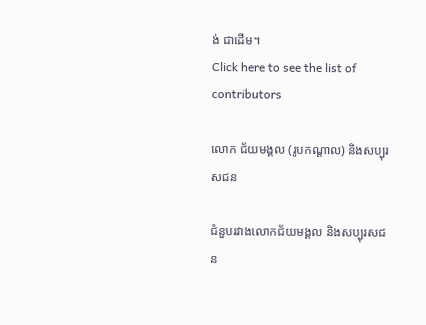ង់ ជាដើម។
Click here to see the list of contributors

លោក ជ័យមង្គល (រូបកណ្តាល) និងសប្បុរសជន

ជំនួបរវាងលោកជ័យមង្គល និងសប្បុរសជន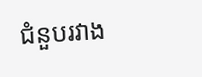ជំនួបរវាង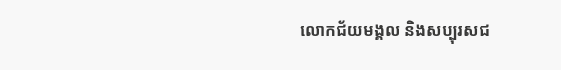លោកជ័យមង្គល និងសប្បុរសជ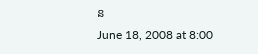ន
June 18, 2008 at 8:00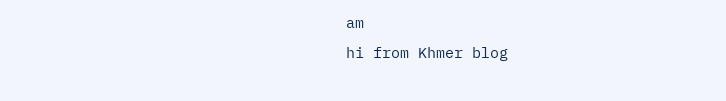am
hi from Khmer blog